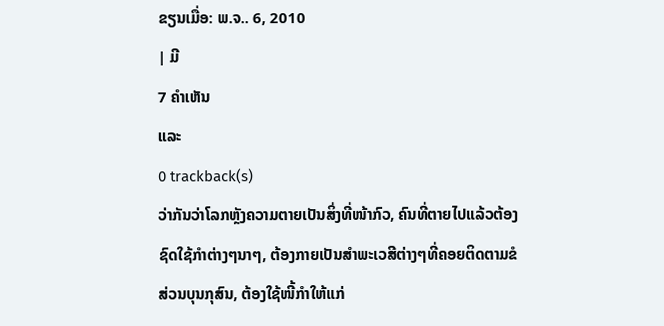ຂຽນເມື່ອ: ພ.ຈ.. 6, 2010
| ມີ
7 ຄຳເຫັນ
ແລະ
0 trackback(s)
ວ່າກັນວ່າໂລກຫຼັງຄວາມຕາຍເປັນສິ່ງທີ່ໜ້າກົວ, ຄົນທີ່ຕາຍໄປແລ້ວຕ້ອງຊົດໃຊ້ກຳຕ່າງໆນາໆ, ຕ້ອງກາຍເປັນສຳພະເວສີຕ່າງໆທີ່ຄອຍຕິດຕາມຂໍສ່ວນບຸນກຸສົນ, ຕ້ອງໃຊ້ໜີ້ກຳໃຫ້ແກ່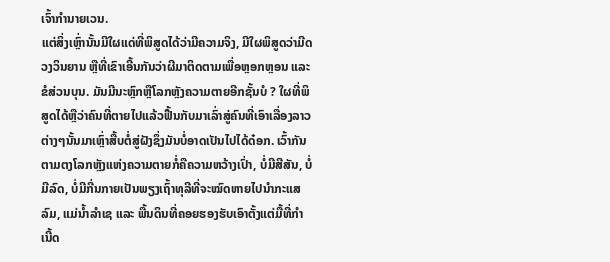ເຈົ້າກຳນາຍເວນ.
ແຕ່ສິ່ງເຫຼົ່ານັ້ນມີໃຜແດ່ທີ່ພິສູດໄດ້ວ່າມີຄວາມຈິງ, ມີໃຜພິສູດວ່າມີດວງວິນຍານ ຫຼືທີ່ເຂົາເອີ້ນກັນວ່າຜີມາຕິດຕາມເພື່ອຫຼອກຫຼອນ ແລະ ຂໍສ່ວນບຸນ. ມັນມີນະຫຼົກຫຼືໂລກຫຼັງຄວາມຕາຍອີກຊັ້ນບໍ ? ໃຜທີ່ພິສູດໄດ້ຫຼືວ່າຄົນທີ່ຕາຍໄປແລ້ວຟື້ນກັບມາເລົ່າສູ່ຄົນທີ່ເອົາເລື່ອງລາວຕ່າງໆນັ້ນມາເຫຼົ່າສື້ບຕໍ່ສູ່ຝັງຊຶ່ງມັນບໍ່ອາດເປັນໄປໄດ້ດ໋ອກ. ເວົ້າກັນຕາມຕງໂລກຫຼັງແຫ່ງຄວາມຕາຍກໍ່ຄືຄວາມຫວ້າງເປົ່າ, ບໍ່ມີສີສັນ, ບໍ່ມີລົດ, ບໍ່ມີກີ່ນກາຍເປັນພຽງເຖົ້າທຸລີທີ່ຈະໝົດຫາຍໄປນຳກະແສລົມ, ແມ່ນໍ້າລຳເຊ ແລະ ພື້ນດິນທີ່ຄອຍຮອງຮັບເອົາຕັ້ງແຕ່ມື້ທີ່ກຳເນີ້ດ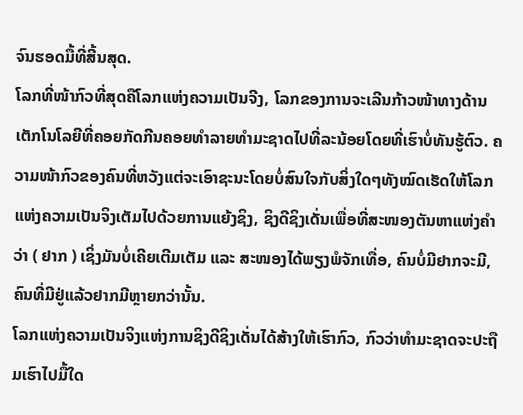ຈົນຮອດມື້ທີ່ສີ້ນສຸດ.
ໂລກທີ່ໜ້າກົວທີ່ສຸດຄືໂລກແຫ່ງຄວາມເປັນຈີງ, ໂລກຂອງການຈະເລີນກ້າວໜ້າທາງດ້ານເຕັກໂນໂລຍີທີ່ຄອຍກັດກີນຄອຍທຳລາຍທຳມະຊາດໄປທີ່ລະນ້ອຍໂດຍທີ່ເຮົາບໍ່ທັນຮູ້ຕົວ. ຄວາມໜ້າກົວຂອງຄົນທີ່ຫວັງແຕ່ຈະເອົາຊະນະໂດຍບໍ່ສົນໃຈກັບສິ່ງໃດໆທັງໝົດເຮັດໃຫ້ໂລກແຫ່ງຄວາມເປັນຈິງເຕັມໄປດ້ວຍການແຍ້ງຊິງ, ຊິງດີຊິງເດັ່ນເພື່ອທີ່ສະໜອງຕັນຫາແຫ່ງຄຳວ່າ ( ຢາກ ) ເຊິ່ງມັນບໍ່ເຄີຍເຕີມເຕັມ ແລະ ສະໜອງໄດ້ພຽງພໍຈັກເທື່ອ, ຄົນບໍ່ມີຢາກຈະມີ, ຄົນທີ່ມີຢູ່ແລ້ວຢາກມີຫຼາຍກວ່ານັ້ນ.
ໂລກແຫ່ງຄວາມເປັນຈິງແຫ່ງການຊິງດີຊິງເດັ່ນໄດ້ສ້າງໃຫ້ເຮົາກົວ, ກົວວ່າທຳມະຊາດຈະປະຖືມເຮົາໄປມື້ໃດ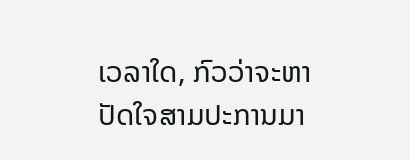ເວລາໃດ, ກົວວ່າຈະຫາປັດໃຈສາມປະການມາ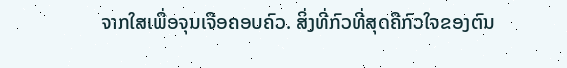ຈາກໃສເພື່ອຈຸນເຈືອຄອບຄົວ. ສິ່ງທີ່ກົວທີ່ສຸດຄືກົວໃຈຂອງຕົນ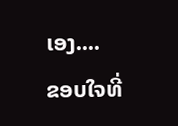ເອງ....
ຂອບໃຈທີ່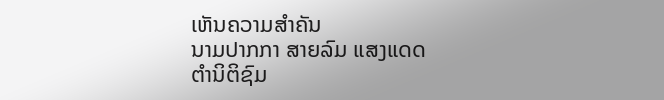ເຫັນຄວາມສຳຄັນ
ນາມປາກກາ ສາຍລົມ ແສງແດດ
ຕຳນິຕິຊົມ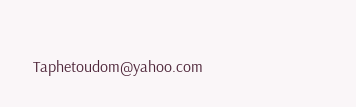Taphetoudom@yahoo.com